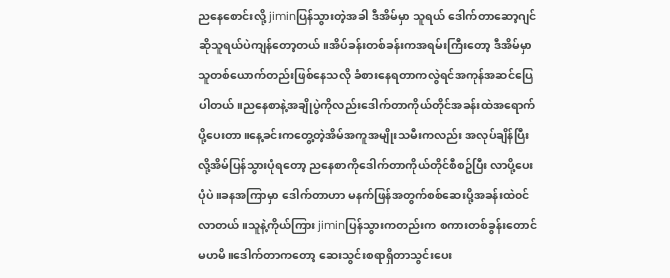ညနေစောင်းလို့ jiminပြန်သွားတဲ့အခါ ဒီအိမ်မှာ သူရယ် ဒေါက်တာဆော့ဂျင်ဆိုသူရယ်ပဲကျန်တော့တယ်။အိပ်ခန်းတစ်ခန်းကအရမ်းကြီးတော့ ဒီအိမ်မှာသူတစ်ယောက်တည်းဖြစ်နေသလို ခံစားနေရတာကလွဲရင်အကုန်အဆင်ပြေပါတယ်။ညနေစာနဲ့အချိုပွဲကိုလည်းဒေါက်တာကိုယ်တိုင်အခန်းထဲအရောက်ပို့ပေးတာ။နေ့ခင်းကတွေ့တဲ့အိမ်အကူအမျိုးသမီးကလည်း အလုပ်ချိန်ပြီးလို့အိမ်ပြန်သွားပုံရတော့ ညနေစာကိုဒေါက်တာကိုယ်တိုင်စီစဥ်ပြီး လာပို့ပေးပုံပဲ။ခနအကြာမှာ ဒေါက်တာဟာ မနက်ဖြန်အတွက်စစ်ဆေးပို့အခန်းထဲ၀င်လာတယ်။သူနဲ့ကိုယ်ကြား jiminပြန်သွားကတည်းက စကားတစ်ခွန်းတောင်မဟမိ။ဒေါက်တာကတော့ ဆေးသွင်းစရာရှိတာသွင်းပေး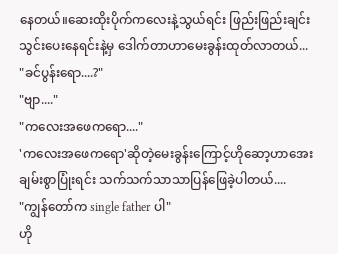နေတယ်။ဆေးထိုးပိုက်ကလေးနဲ့သွယ်ရင်း ဖြည်းဖြည်းချင်းသွင်းပေးနေရင်းနဲ့မှ ဒေါက်တာဟာမေးခွန်းထုတ်လာတယ်...
"ခင်ပွန်းရော....?"
"ဗျာ...."
"ကလေးအဖေကရော...."
'ကလေးအဖေကရော'ဆိုတဲ့မေးခွန်းကြောင့်ဟိုဆော့ဟာအေးချမ်းစွာပြုံးရင်း သက်သက်သာသာပြန်ဖြေခဲ့ပါတယ်....
"ကျွန်တော်က single father ပါ"
ဟို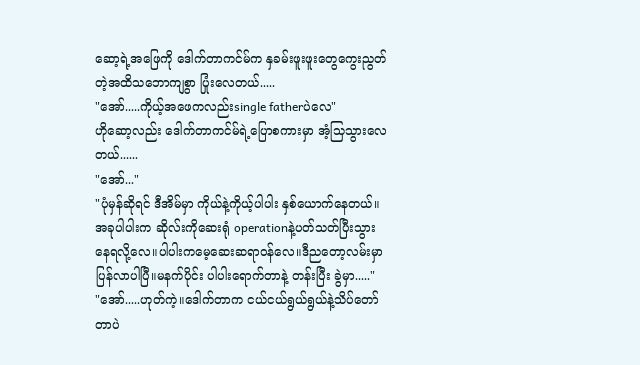ဆော့ရဲ့အဖြေကို ဒေါက်တာကင်မ်က နှခမ်းဖူးဖူးတွေကွေးညွတ်တဲ့အထိသဘောကျစွာ ပြုံးလေတယ်.....
"အော်.....ကိုယ့်အဖေကလည်းsingle fatherပဲလေ"
ဟိုဆော့လည်း ဒေါက်တာကင်မ်ရဲ့ပြောစကားမှာ အံ့သြသွားလေတယ်......
"အော်..."
"ပုံမှန်ဆိုရင် ဒီအိမ်မှာ ကိုယ်နဲ့ကိုယ့်ပါပါး နှစ်ယောက်နေတယ်။အခုပါပါးက ဆိုလ်းကိုဆေးရုံ operationနဲ့ပတ်သတ်ပြီးသွားနေရလို့လေ။ပါပါးကမေ့ဆေးဆရာ၀န်လေ။ဒီညတော့လမ်းမှာ ပြန်လာပါပြီ။မနက်ပိုင်း ပါပါးရောက်တာနဲ့ တန်းပြီး ခွဲမှာ....."
"အော်.....ဟုတ်ကဲ့။ဒေါက်တာက ငယ်ငယ်ရွယ်ရွယ်နဲ့သိပ်တော်တာပဲ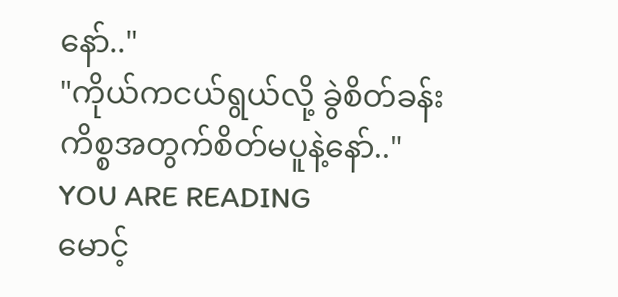နော်.."
"ကိုယ်ကငယ်ရွယ်လို့ ခွဲစိတ်ခန်းကိစ္စအတွက်စိတ်မပူနဲ့နော်.."
YOU ARE READING
မောင့်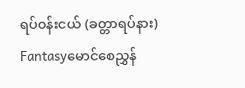ရပ်၀န်းငယ် (ခတ္တာရပ်နား)
Fantasyမောင်စေညွှန်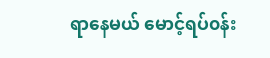ရာနေမယ် မောင့်ရပ်၀န်း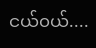ငယ်၀ယ်....